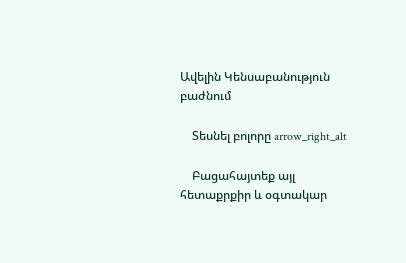Ավելին Կենսաբանություն բաժնում

    Տեսնել բոլորը arrow_right_alt

    Բացահայտեք այլ հետաքրքիր և օգտակար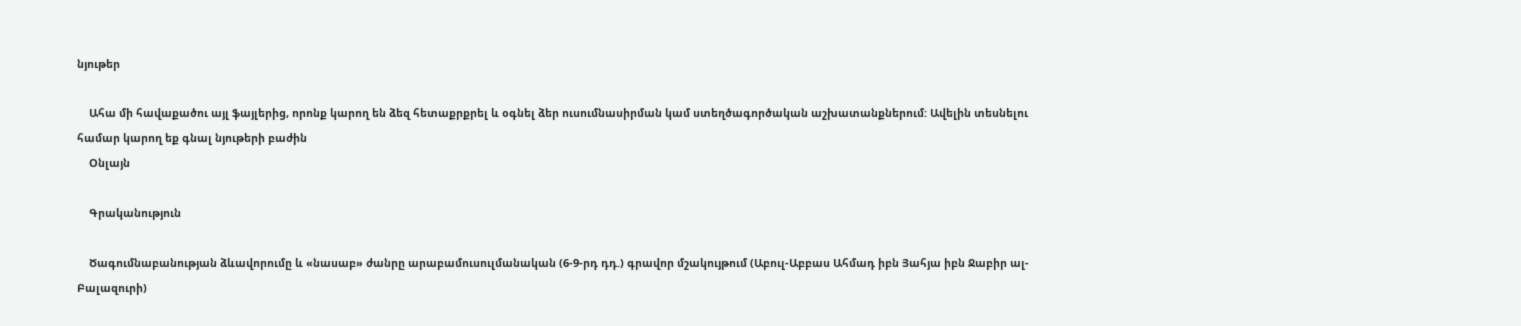նյութեր

    Ահա մի հավաքածու այլ ֆայլերից, որոնք կարող են ձեզ հետաքրքրել և օգնել ձեր ուսումնասիրման կամ ստեղծագործական աշխատանքներում: Ավելին տեսնելու համար կարող եք գնալ նյութերի բաժին
    Օնլայն

    Գրականություն

    Ծագումնաբանության ձևավորումը և «նասաբ» ժանրը արաբամուսուլմանական (6-9-րդ դդ.) գրավոր մշակույթում (Աբուլ-Աբբաս Ահմադ իբն Յահյա իբն Ջաբիր ալ-Բալազուրի)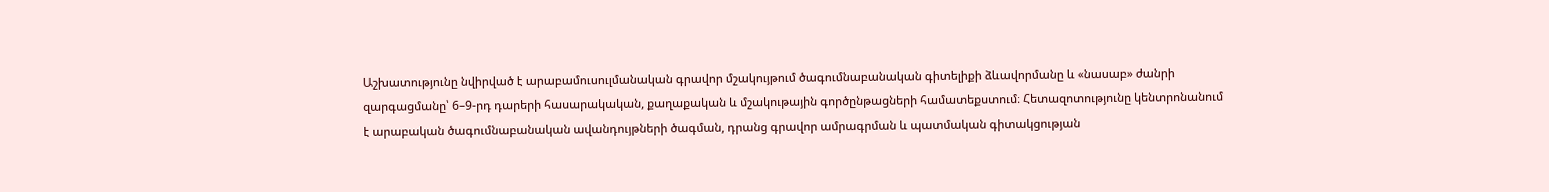Աշխատությունը նվիրված է արաբամուսուլմանական գրավոր մշակույթում ծագումնաբանական գիտելիքի ձևավորմանը և «նասաբ» ժանրի զարգացմանը՝ 6–9-րդ դարերի հասարակական, քաղաքական և մշակութային գործընթացների համատեքստում։ Հետազոտությունը կենտրոնանում է արաբական ծագումնաբանական ավանդույթների ծագման, դրանց գրավոր ամրագրման և պատմական գիտակցության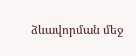ձևավորման մեջ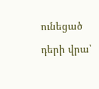ունեցած դերի վրա՝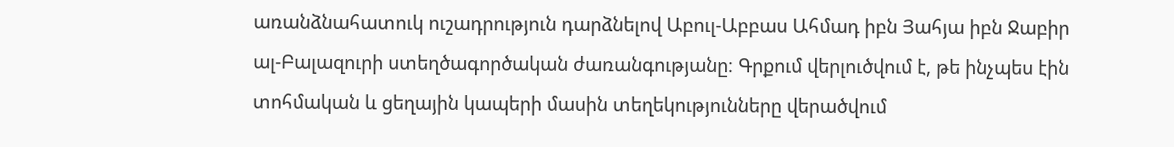առանձնահատուկ ուշադրություն դարձնելով Աբուլ-Աբբաս Ահմադ իբն Յահյա իբն Ջաբիր ալ-Բալազուրի ստեղծագործական ժառանգությանը։ Գրքում վերլուծվում է, թե ինչպես էին տոհմական և ցեղային կապերի մասին տեղեկությունները վերածվում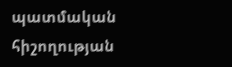պատմական հիշողության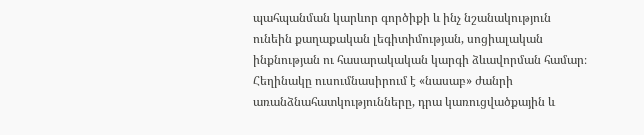պահպանման կարևոր գործիքի և ինչ նշանակություն ունեին քաղաքական լեգիտիմության, սոցիալական ինքնության ու հասարակական կարգի ձևավորման համար։ Հեղինակը ուսումնասիրում է «նասաբ» ժանրի առանձնահատկությունները, դրա կառուցվածքային և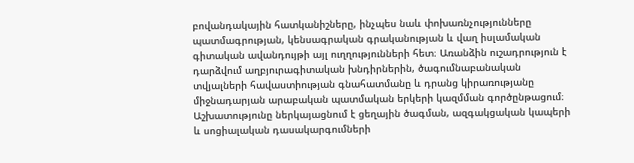բովանդակային հատկանիշները, ինչպես նաև փոխառնչությունները պատմագրության, կենսագրական գրականության և վաղ իսլամական գիտական ավանդույթի այլ ուղղությունների հետ։ Առանձին ուշադրություն է դարձվում աղբյուրագիտական խնդիրներին, ծագումնաբանական տվյալների հավաստիության գնահատմանը և դրանց կիրառությանը միջնադարյան արաբական պատմական երկերի կազմման գործընթացում։ Աշխատությունը ներկայացնում է ցեղային ծագման, ազգակցական կապերի և սոցիալական դասակարգումների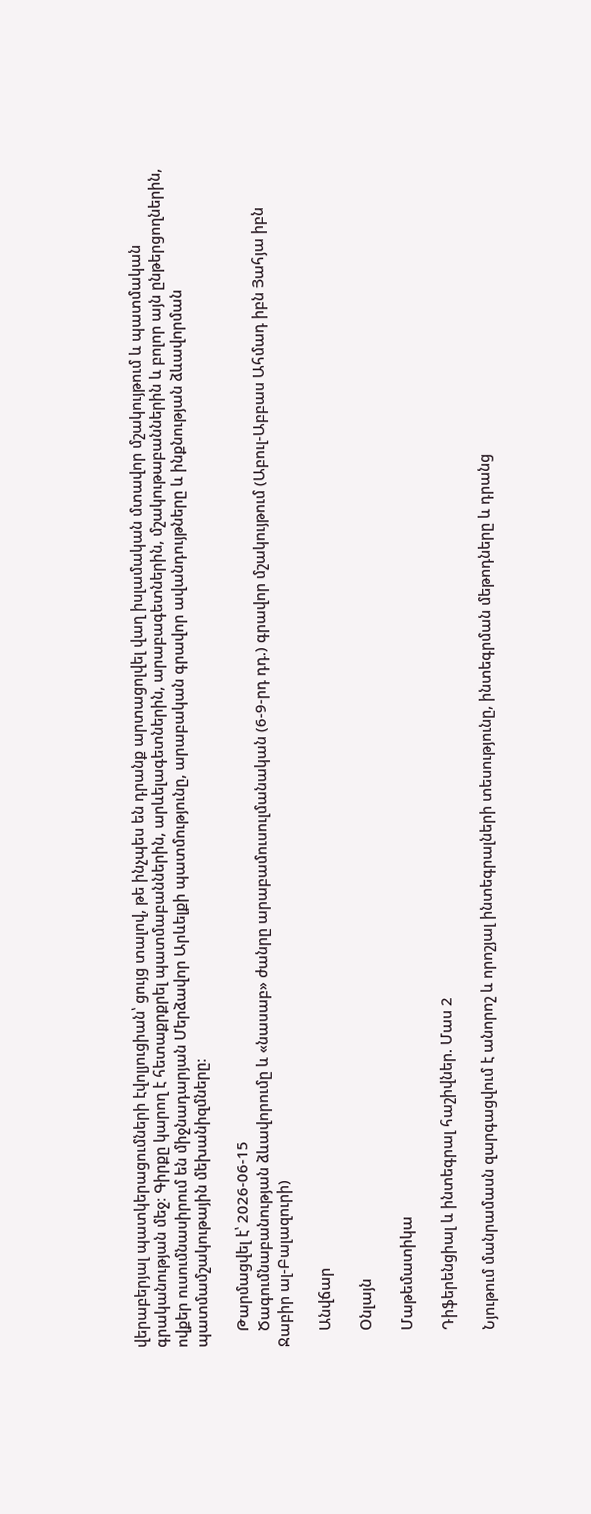վերաբերյալ պատկերացումների էվոլյուցիան՝ ցույց տալով, թե ինչպես են դրանք արտացոլվել վաղ իսլամական մտավոր մշակույթում և պատմական գրականության մեջ։ Գիրքը կարող է հետաքրքրել պատմաբաններին, արևելագետներին, արաբագետներին, մշակութաբաններին և բոլոր այն ընթերցողներին, ովքեր ուսումնասիրում են միջնադարյան Մերձավոր Արևելքի պատմությունը, արաբական գրավոր ավանդույթները և ինքնության ձևավորման պատմամշակութային մեխանիզմները։

    Թարմացվել է՝ 2026-06-15
    Ծագումնաբանության ձևավորումը և «նասաբ» ժանրը արաբամուսուլմանական (6-9-րդ դդ.) գրավոր մշակույթում (Աբուլ-Աբբաս Ահմադ իբն Յահյա իբն Ջաբիր ալ-Բալազուրի)

    Անվճար

    Օնլայն

    Մաթեմատիկա

    Դիֆերենցիալ և ինտեգրալ հաշիվներ. Մաս 2

    Նյութում մանրամասն զարգացվում է անորոշ և որոշյալ ինտեգրալների տեսությունը, ինտեգրման մեթոդները և դրանց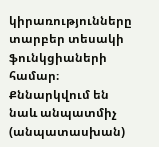կիրառությունները տարբեր տեսակի ֆունկցիաների համար։ Քննարկվում են նաև անպատմիչ (անպատասխան)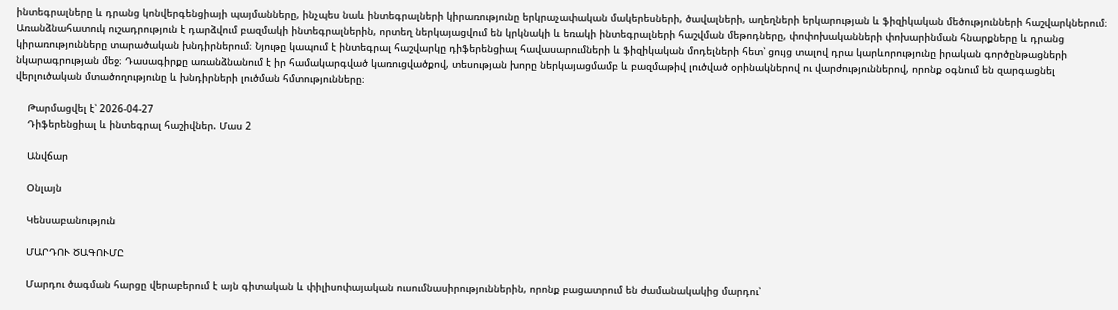ինտեգրալները և դրանց կոնվերգենցիայի պայմանները, ինչպես նաև ինտեգրալների կիրառությունը երկրաչափական մակերեսների, ծավալների, աղեղների երկարության և ֆիզիկական մեծությունների հաշվարկներում։ Առանձնահատուկ ուշադրություն է դարձվում բազմակի ինտեգրալներին, որտեղ ներկայացվում են կրկնակի և եռակի ինտեգրալների հաշվման մեթոդները, փոփոխականների փոխարինման հնարքները և դրանց կիրառությունները տարածական խնդիրներում։ Նյութը կապում է ինտեգրալ հաշվարկը դիֆերենցիալ հավասարումների և ֆիզիկական մոդելների հետ՝ ցույց տալով դրա կարևորությունը իրական գործընթացների նկարագրության մեջ։ Դասագիրքը առանձնանում է իր համակարգված կառուցվածքով, տեսության խորը ներկայացմամբ և բազմաթիվ լուծված օրինակներով ու վարժություններով, որոնք օգնում են զարգացնել վերլուծական մտածողությունը և խնդիրների լուծման հմտությունները։

    Թարմացվել է՝ 2026-04-27
    Դիֆերենցիալ և ինտեգրալ հաշիվներ. Մաս 2

    Անվճար

    Օնլայն

    Կենսաբանություն

    ՄԱՐԴՈՒ ԾԱԳՈՒՄԸ

    Մարդու ծագման հարցը վերաբերում է այն գիտական և փիլիսոփայական ուսումնասիրություններին, որոնք բացատրում են ժամանակակից մարդու՝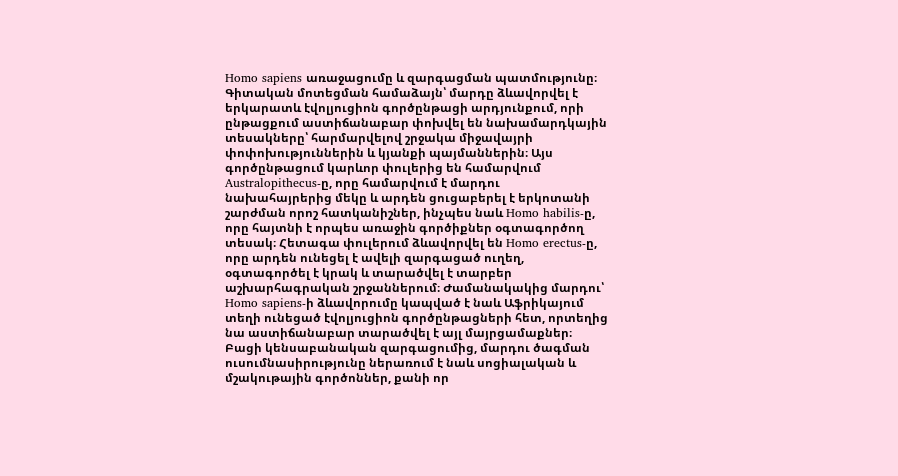Homo sapiens առաջացումը և զարգացման պատմությունը։ Գիտական մոտեցման համաձայն՝ մարդը ձևավորվել է երկարատև էվոլյուցիոն գործընթացի արդյունքում, որի ընթացքում աստիճանաբար փոխվել են նախամարդկային տեսակները՝ հարմարվելով շրջակա միջավայրի փոփոխություններին և կյանքի պայմաններին։ Այս գործընթացում կարևոր փուլերից են համարվում Australopithecus-ը, որը համարվում է մարդու նախահայրերից մեկը և արդեն ցուցաբերել է երկոտանի շարժման որոշ հատկանիշներ, ինչպես նաև Homo habilis-ը, որը հայտնի է որպես առաջին գործիքներ օգտագործող տեսակ։ Հետագա փուլերում ձևավորվել են Homo erectus-ը, որը արդեն ունեցել է ավելի զարգացած ուղեղ, օգտագործել է կրակ և տարածվել է տարբեր աշխարհագրական շրջաններում։ Ժամանակակից մարդու՝ Homo sapiens-ի ձևավորումը կապված է նաև Աֆրիկայում տեղի ունեցած էվոլյուցիոն գործընթացների հետ, որտեղից նա աստիճանաբար տարածվել է այլ մայրցամաքներ։ Բացի կենսաբանական զարգացումից, մարդու ծագման ուսումնասիրությունը ներառում է նաև սոցիալական և մշակութային գործոններ, քանի որ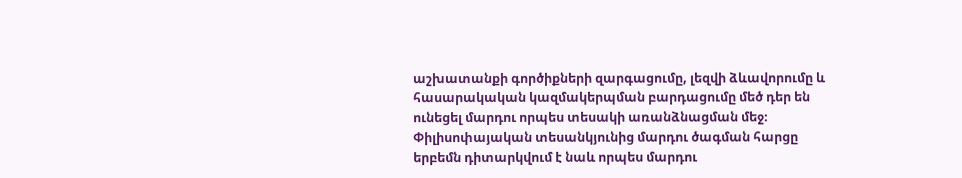աշխատանքի գործիքների զարգացումը, լեզվի ձևավորումը և հասարակական կազմակերպման բարդացումը մեծ դեր են ունեցել մարդու որպես տեսակի առանձնացման մեջ։ Փիլիսոփայական տեսանկյունից մարդու ծագման հարցը երբեմն դիտարկվում է նաև որպես մարդու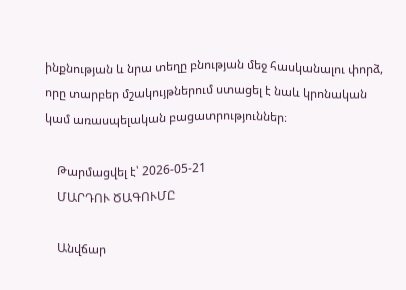ինքնության և նրա տեղը բնության մեջ հասկանալու փորձ, որը տարբեր մշակույթներում ստացել է նաև կրոնական կամ առասպելական բացատրություններ։

    Թարմացվել է՝ 2026-05-21
    ՄԱՐԴՈՒ ԾԱԳՈՒՄԸ

    Անվճար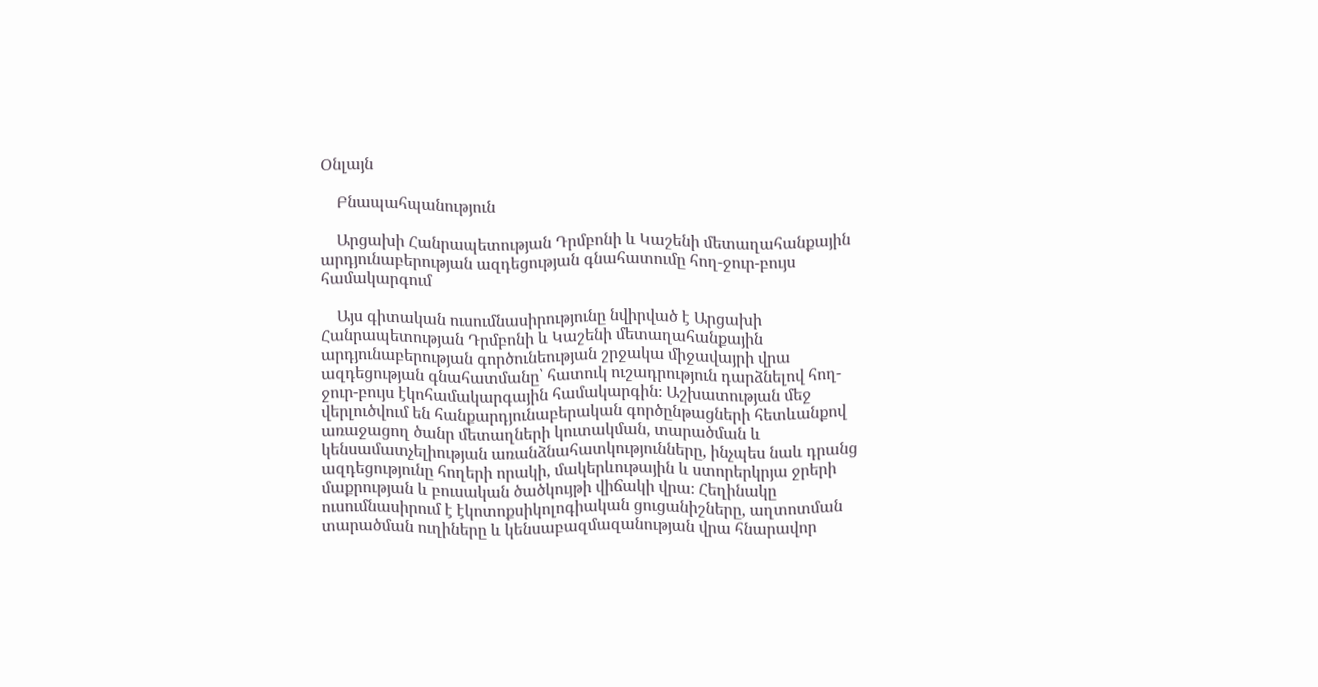Օնլայն

    Բնապահպանություն

    Արցախի Հանրապետության Դրմբոնի և Կաշենի մետաղահանքային արդյունաբերության ազդեցության գնահատումը հող-ջուր-բույս համակարգում

    Այս գիտական ուսումնասիրությունը նվիրված է Արցախի Հանրապետության Դրմբոնի և Կաշենի մետաղահանքային արդյունաբերության գործունեության շրջակա միջավայրի վրա ազդեցության գնահատմանը՝ հատուկ ուշադրություն դարձնելով հող-ջուր-բույս էկոհամակարգային համակարգին։ Աշխատության մեջ վերլուծվում են հանքարդյունաբերական գործընթացների հետևանքով առաջացող ծանր մետաղների կուտակման, տարածման և կենսամատչելիության առանձնահատկությունները, ինչպես նաև դրանց ազդեցությունը հողերի որակի, մակերևութային և ստորերկրյա ջրերի մաքրության և բուսական ծածկույթի վիճակի վրա։ Հեղինակը ուսումնասիրում է էկոտոքսիկոլոգիական ցուցանիշները, աղտոտման տարածման ուղիները և կենսաբազմազանության վրա հնարավոր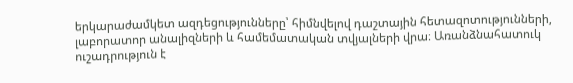երկարաժամկետ ազդեցությունները՝ հիմնվելով դաշտային հետազոտությունների, լաբորատոր անալիզների և համեմատական տվյալների վրա։ Առանձնահատուկ ուշադրություն է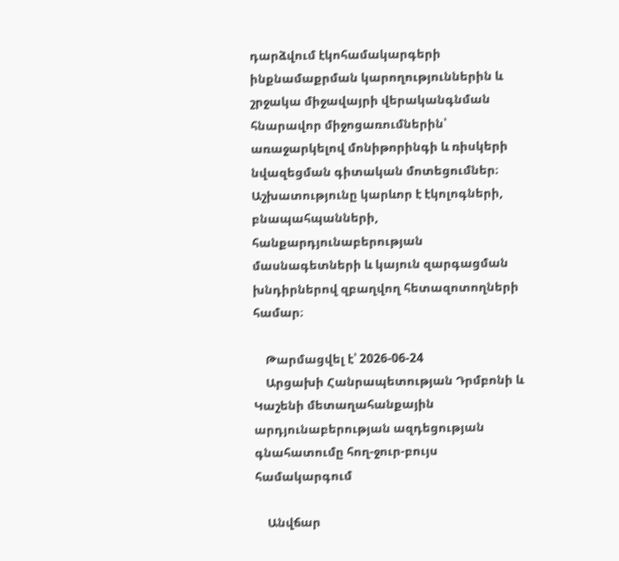դարձվում էկոհամակարգերի ինքնամաքրման կարողություններին և շրջակա միջավայրի վերականգնման հնարավոր միջոցառումներին՝ առաջարկելով մոնիթորինգի և ռիսկերի նվազեցման գիտական մոտեցումներ։ Աշխատությունը կարևոր է էկոլոգների, բնապահպանների, հանքարդյունաբերության մասնագետների և կայուն զարգացման խնդիրներով զբաղվող հետազոտողների համար։

    Թարմացվել է՝ 2026-06-24
    Արցախի Հանրապետության Դրմբոնի և Կաշենի մետաղահանքային արդյունաբերության ազդեցության գնահատումը հող-ջուր-բույս համակարգում

    Անվճար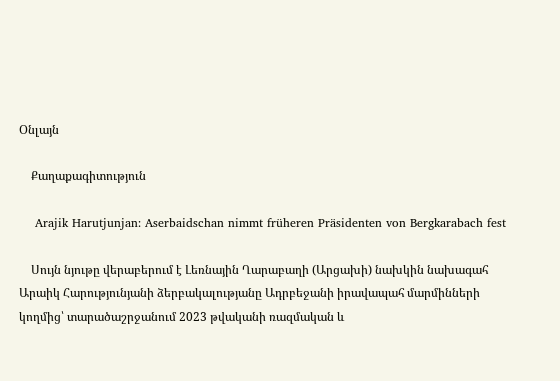Օնլայն

    Քաղաքագիտություն

    Arajik Harutjunjan: Aserbaidschan nimmt früheren Präsidenten von Bergkarabach fest

    Սույն նյութը վերաբերում է Լեռնային Ղարաբաղի (Արցախի) նախկին նախագահ Արաիկ Հարությունյանի ձերբակալությանը Ադրբեջանի իրավապահ մարմինների կողմից՝ տարածաշրջանում 2023 թվականի ռազմական և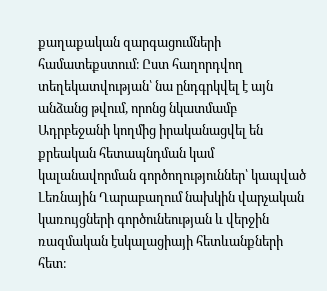քաղաքական զարգացումների համատեքստում։ Ըստ հաղորդվող տեղեկատվության՝ նա ընդգրկվել է այն անձանց թվում, որոնց նկատմամբ Ադրբեջանի կողմից իրականացվել են քրեական հետապնդման կամ կալանավորման գործողություններ՝ կապված Լեռնային Ղարաբաղում նախկին վարչական կառույցների գործունեության և վերջին ռազմական էսկալացիայի հետևանքների հետ։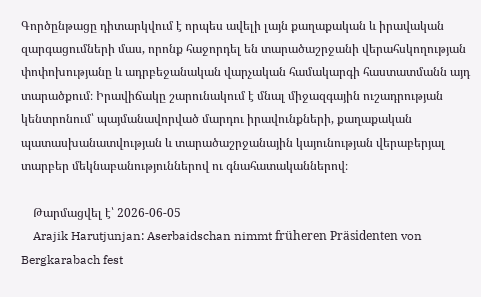Գործընթացը դիտարկվում է որպես ավելի լայն քաղաքական և իրավական զարգացումների մաս, որոնք հաջորդել են տարածաշրջանի վերահսկողության փոփոխությանը և ադրբեջանական վարչական համակարգի հաստատմանն այդ տարածքում։ Իրավիճակը շարունակում է մնալ միջազգային ուշադրության կենտրոնում՝ պայմանավորված մարդու իրավունքների, քաղաքական պատասխանատվության և տարածաշրջանային կայունության վերաբերյալ տարբեր մեկնաբանություններով ու գնահատականներով։

    Թարմացվել է՝ 2026-06-05
    Arajik Harutjunjan: Aserbaidschan nimmt früheren Präsidenten von Bergkarabach fest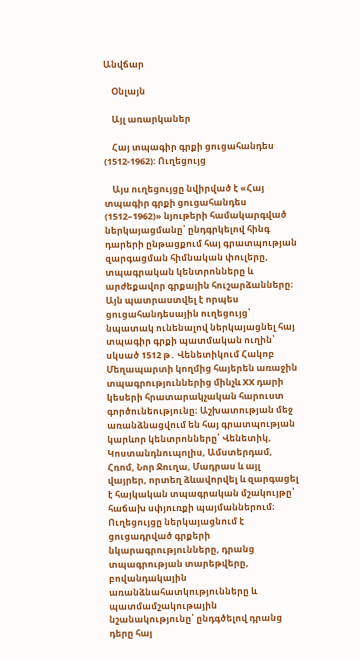Անվճար

    Օնլայն

    Այլ առարկաներ

    Հայ տպագիր գրքի ցուցահանդես (1512-1962): Ուղեցույց

    Այս ուղեցույցը նվիրված է «Հայ տպագիր գրքի ցուցահանդես (1512–1962)» նյութերի համակարգված ներկայացմանը՝ ընդգրկելով հինգ դարերի ընթացքում հայ գրատպության զարգացման հիմնական փուլերը, տպագրական կենտրոնները և արժեքավոր գրքային հուշարձանները։ Այն պատրաստվել է որպես ցուցահանդեսային ուղեցույց՝ նպատակ ունենալով ներկայացնել հայ տպագիր գրքի պատմական ուղին՝ սկսած 1512 թ․ Վենետիկում Հակոբ Մեղապարտի կողմից հայերեն առաջին տպագրություններից մինչև XX դարի կեսերի հրատարակչական հարուստ գործունեությունը։ Աշխատության մեջ առանձնացվում են հայ գրատպության կարևոր կենտրոնները՝ Վենետիկ, Կոստանդնուպոլիս, Ամստերդամ, Հռոմ, Նոր Ջուղա, Մադրաս և այլ վայրեր, որտեղ ձևավորվել և զարգացել է հայկական տպագրական մշակույթը՝ հաճախ սփյուռքի պայմաններում։ Ուղեցույցը ներկայացնում է ցուցադրված գրքերի նկարագրությունները, դրանց տպագրության տարեթվերը, բովանդակային առանձնահատկությունները և պատմամշակութային նշանակությունը՝ ընդգծելով դրանց դերը հայ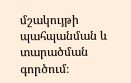մշակույթի պահպանման և տարածման գործում։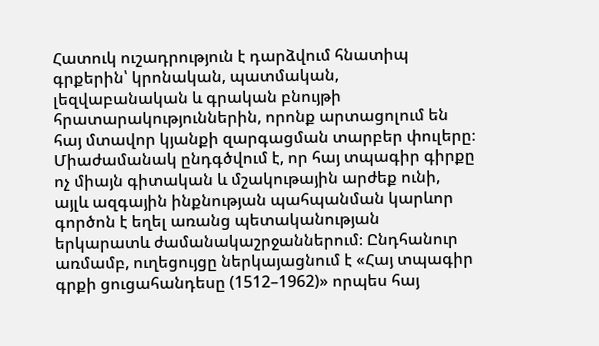Հատուկ ուշադրություն է դարձվում հնատիպ գրքերին՝ կրոնական, պատմական, լեզվաբանական և գրական բնույթի հրատարակություններին, որոնք արտացոլում են հայ մտավոր կյանքի զարգացման տարբեր փուլերը։ Միաժամանակ ընդգծվում է, որ հայ տպագիր գիրքը ոչ միայն գիտական և մշակութային արժեք ունի, այլև ազգային ինքնության պահպանման կարևոր գործոն է եղել առանց պետականության երկարատև ժամանակաշրջաններում։ Ընդհանուր առմամբ, ուղեցույցը ներկայացնում է «Հայ տպագիր գրքի ցուցահանդեսը (1512–1962)» որպես հայ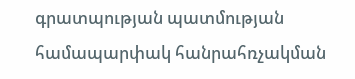գրատպության պատմության համապարփակ հանրահռչակման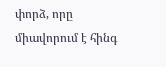փորձ, որը միավորում է հինգ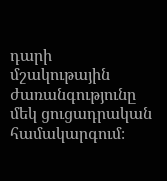դարի մշակութային ժառանգությունը մեկ ցուցադրական համակարգում։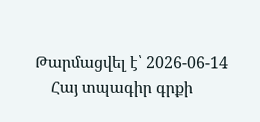Թարմացվել է՝ 2026-06-14
    Հայ տպագիր գրքի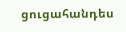ցուցահանդես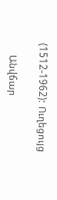(1512-1962): Ուղեցույց

    Անվճար